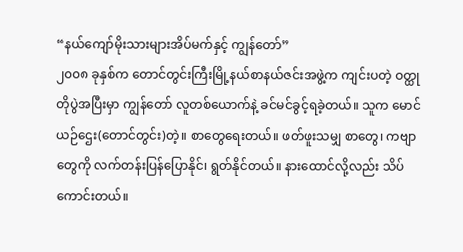“နယ်ကျော်မိုးသားများအိပ်မက်နှင့် ကျွန်တော်”
၂၀၀၈ ခုနှစ်က တောင်တွင်းကြီးမြို့နယ်စာနယ်ဇင်းအဖွဲ့က ကျင်းပတဲ့ ဝတ္ထုတိုပွဲအပြီးမှာ ကျွန်တော် လူတစ်ယောက်နဲ့ ခင်မင်ခွင့်ရခဲ့တယ်။ သူက မောင်ယဉ်ဌေး(တောင်တွင်း)တဲ့။ စာတွေရေးတယ်။ ဖတ်ဖူးသမျှ စာတွေ၊ ကဗျာတွေကို လက်တန်းပြန်ပြောနိုင်၊ ရွတ်နိုင်တယ်။ နားထောင်လို့လည်း သိပ်ကောင်းတယ်။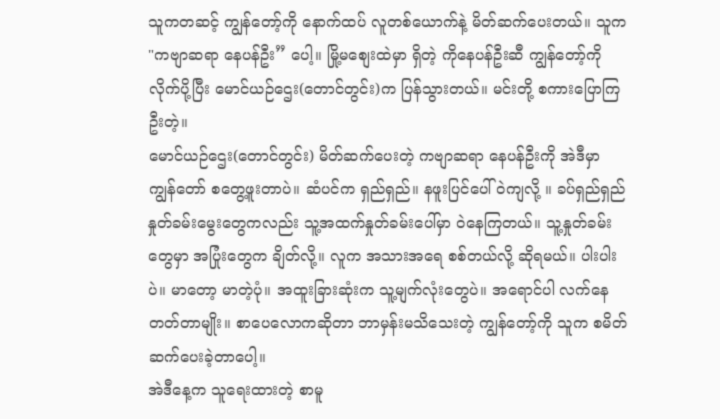သူကတဆင့် ကျွန်တော့်ကို နောက်ထပ် လူတစ်ယောက်နဲ့ မိတ်ဆက်ပေးတယ်။ သူက "ကဗျာဆရာ နေပန်ဦး” ပေါ့။ မြို့မစျေးထဲမှာ ရှိတဲ့ ကိုနေပန်ဦးဆီ ကျွန်တော့်ကို လိုက်ပို့ပြီး မောင်ယဉ်ဌေး(တောင်တွင်း)က ပြန်သွားတယ်။ မင်းတို့ စကားပြောကြဦးတဲ့။
မောင်ယဉ်ဌေး(တောင်တွင်း) မိတ်ဆက်ပေးတဲ့ ကဗျာဆရာ နေပန်ဦးကို အဲဒီမှာ ကျွန်တော် စတွေ့ဖူးတာပဲ။ ဆံပင်က ရှည်ရှည်။ နဖူးပြင်ပေါ် ဝဲကျလို့ ။ ခပ်ရှည်ရှည် နှုတ်ခမ်းမွေးတွေကလည်း သူ့အထက်နှုတ်ခမ်းပေါ်မှာ ဝဲနေကြတယ်။ သူ့နှုတ်ခမ်းတွေမှာ အပြုံးတွေက ချိတ်လို့။ လူက အသားအရေ စစ်တယ်လို့ ဆိုရမယ်။ ပါးပါးပဲ။ မာတော့ မာတဲ့ပုံ။ အထူးခြားဆုံးက သူ့မျက်လုံးတွေပဲ။ အရောင်ပါ လက်နေတတ်တာမျိုး။ စာပေလောကဆိုတာ ဘာမှန်းမသိသေးတဲ့ ကျွန်တော့်ကို သူက စမိတ်ဆက်ပေးခဲ့တာပေါ့။
အဲဒီနေ့က သူရေးထားတဲ့ စာမူ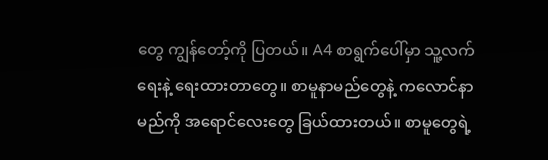တွေ ကျွန်တော့်ကို ပြတယ်။ A4 စာရွက်ပေါ်မှာ သူ့လက်ရေးနဲ့ ရေးထားတာတွေ။ စာမူနာမည်တွေနဲ့ ကလောင်နာမည်ကို အရောင်လေးတွေ ခြယ်ထားတယ်။ စာမူတွေရဲ့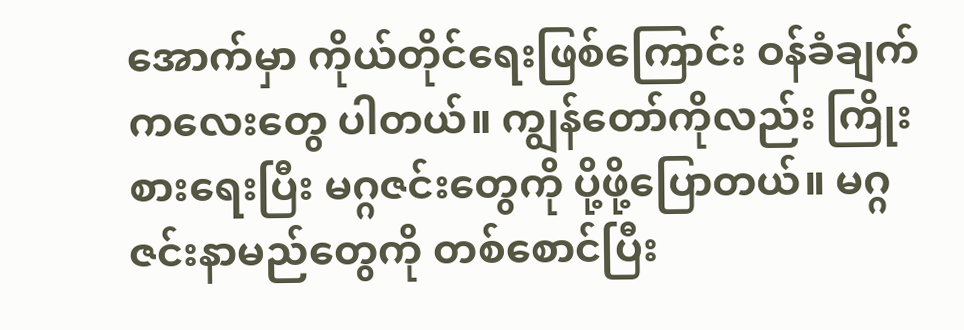အောက်မှာ ကိုယ်တိုင်ရေးဖြစ်ကြောင်း ဝန်ခံချက်ကလေးတွေ ပါတယ်။ ကျွန်တော်ကိုလည်း ကြိုးစားရေးပြီး မဂ္ဂဇင်းတွေကို ပို့ဖို့ပြောတယ်။ မဂ္ဂဇင်းနာမည်တွေကို တစ်စောင်ပြီး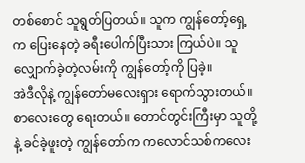တစ်စောင် သူရွတ်ပြတယ်။ သူက ကျွန်တော့်ရှေ့က ပြေးနေတဲ့ ခရီးပေါက်ပြီးသား ကြယ်ပဲ။ သူလျှောက်ခဲ့တဲ့လမ်းကို ကျွန်တော့်ကို ပြခဲ့။
အဲဒီလိုနဲ့ ကျွန်တော်မလေးရှား ရောက်သွားတယ်။ စာလေးတွေ ရေးတယ်။ တောင်တွင်းကြီးမှာ သူတို့နဲ့ ခင်ခဲ့ဖူးတဲ့ ကျွန်တော်က ကလောင်သစ်ကလေး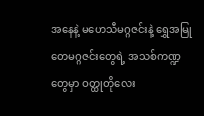အနေနဲ့ မဟေသီမဂ္ဂဇင်းနဲ့ ရွှေအမြုတေမဂ္ဂဇင်းတွေရဲ့ အသစ်ကဏ္ဍတွေမှာ ဝတ္ထုတိုလေး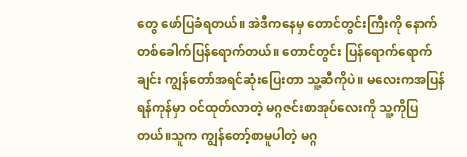တွေ ဖော်ပြခံရတယ်။ အဲဒီကနေမှ တောင်တွင်းကြီးကို နောက်တစ်ခေါက်ပြန်ရောက်တယ်။ တောင်တွင်း ပြန်ရောက်ရောက်ချင်း ကျွန်တော်အရင်ဆုံးပြေးတာ သူ့ဆီကိုပဲ။ မလေးကအပြန် ရန်ကုန်မှာ ဝင်ထုတ်လာတဲ့ မဂ္ဂဇင်းစာအုပ်လေးကို သူ့ကိုပြတယ်။သူက ကျွန်တော့်စာမူပါတဲ့ မဂ္ဂ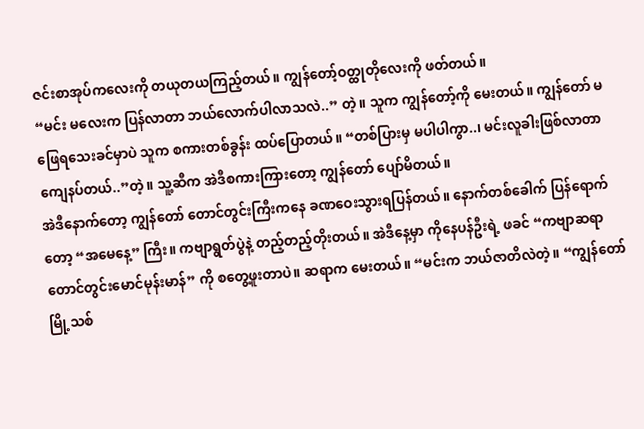ဇင်းစာအုပ်ကလေးကို တယုတယကြည့်တယ်။ ကျွန်တော့်ဝတ္ထုတိုလေးကို ဖတ်တယ်။
“မင်း မလေးက ပြန်လာတာ ဘယ်လောက်ပါလာသလဲ..” တဲ့။ သူက ကျွန်တော့်ကို မေးတယ်။ ကျွန်တော် မဖြေရသေးခင်မှာပဲ သူက စကားတစ်ခွန်း ထပ်ပြောတယ်။ “တစ်ပြားမှ မပါပါကွာ..၊ မင်းလူခါးဖြစ်လာတာ ကျေနပ်တယ်..”တဲ့။ သူ့ဆီက အဲဒီစကားကြားတော့ ကျွန်တော် ပျော်မိတယ်။
အဲဒီနောက်တော့ ကျွန်တော် တောင်တွင်းကြီးကနေ ခဏဝေးသွားရပြန်တယ်။ နောက်တစ်ခေါက် ပြန်ရောက်တော့ “အမေနေ့” ကြီး။ ကဗျာရွတ်ပွဲနဲ့ တည့်တည့်တိုးတယ်။ အဲဒီနေ့မှာ ကိုနေပန်ဦးရဲ့ ဖခင် “ကဗျာဆရာ တောင်တွင်းမောင်မုန်းမာန်” ကို စတွေ့ဖူးတာပဲ။ ဆရာက မေးတယ်။ “မင်းက ဘယ်ဇာတိလဲတဲ့။ “ကျွန်တော် မြို့သစ်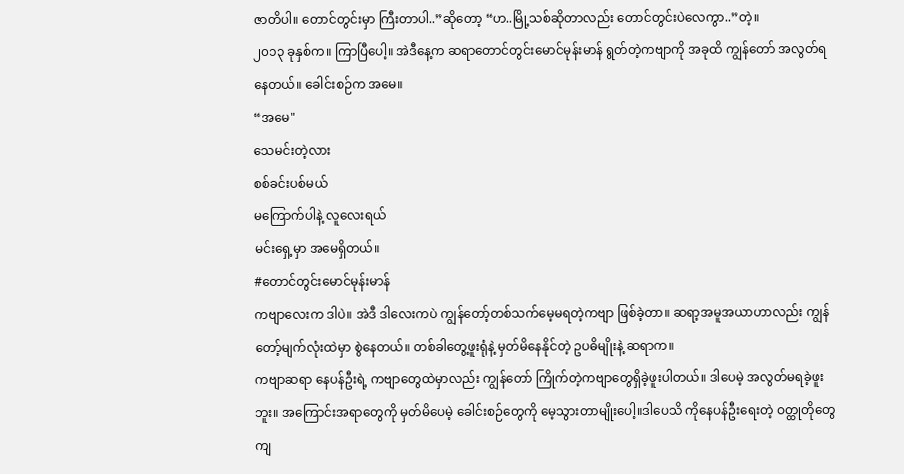ဇာတိပါ။ တောင်တွင်းမှာ ကြီးတာပါ..”ဆိုတော့ “ဟ..မြို့သစ်ဆိုတာလည်း တောင်တွင်းပဲလေကွာ..”တဲ့။
၂၀၁၃ ခုနှစ်က။ ကြာပြီပေါ့။ အဲဒီနေ့က ဆရာတောင်တွင်းမောင်မုန်းမာန် ရွတ်တဲ့ကဗျာကို အခုထိ ကျွန်တော် အလွတ်ရနေတယ်။ ခေါင်းစဉ်က အမေ။
“အမေ"
သေမင်းတဲ့လား
စစ်ခင်းပစ်မယ်
မကြောက်ပါနဲ့ လူလေးရယ်
မင်းရှေ့မှာ အမေရှိတယ်။
#တောင်တွင်းမောင်မုန်းမာန်
ကဗျာလေးက ဒါပဲ။ အဲဒီ ဒါလေးကပဲ ကျွန်တော့်တစ်သက်မေ့မရတဲ့ကဗျာ ဖြစ်ခဲ့တာ။ ဆရာ့အမူအယာဟာလည်း ကျွန်တော့်မျက်လုံးထဲမှာ စွဲနေတယ်။ တစ်ခါတွေ့ဖူးရုံနဲ့ မှတ်မိနေနိုင်တဲ့ ဥပဓိမျိုးနဲ့ ဆရာက။
ကဗျာဆရာ နေပန်ဦးရဲ့ ကဗျာတွေထဲမှာလည်း ကျွန်တော် ကြိုက်တဲ့ကဗျာတွေရှိခဲ့ဖူးပါတယ်။ ဒါပေမဲ့ အလွတ်မရခဲ့ဖူးဘူး။ အကြောင်းအရာတွေကို မှတ်မိပေမဲ့ ခေါင်းစဉ်တွေကို မေ့သွားတာမျိုးပေါ့။ဒါပေသိ ကိုနေပန်ဦးရေးတဲ့ ဝတ္ထုတိုတွေကျ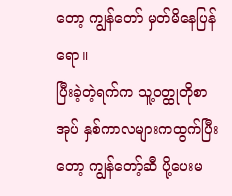တော့ ကျွန်တော် မှတ်မိနေပြန်ရော။
ပြီးခဲ့တဲ့ရက်က သူ့ဝတ္ထုတိုစာအုပ် နှစ်ကာလများကထွက်ပြီးတော့ ကျွန်တော့်ဆီ ပို့ပေးမ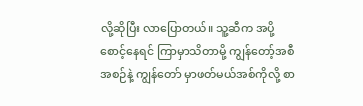လို့ဆိုပြီး လာပြောတယ်။ သူ့ဆီက အပို့စောင့်နေရင် ကြာမှာသိတာမို့ ကျွန်တော့်အစီအစဉ်နဲ့ ကျွန်တော် မှာဖတ်မယ်အစ်ကိုလို့ စာ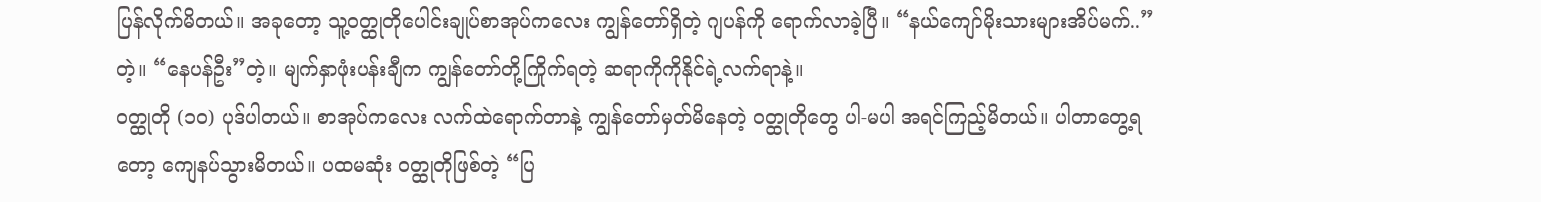ပြန်လိုက်မိတယ်။ အခုတော့ သူ့ဝတ္ထုတိုပေါင်းချုပ်စာအုပ်ကလေး ကျွန်တော်ရှိတဲ့ ဂျပန်ကို ရောက်လာခဲ့ပြီ။ “နယ်ကျော်မိုးသားများအိပ်မက်..”တဲ့။ “နေပန်ဦး”တဲ့။ မျက်နှာဖုံးပန်းချီက ကျွန်တော်တို့ကြိုက်ရတဲ့ ဆရာကိုကိုနိုင်ရဲ့လက်ရာနဲ့။
ဝတ္ထုတို (၁၀) ပုဒ်ပါတယ်။ စာအုပ်ကလေး လက်ထဲရောက်တာနဲ့ ကျွန်တော်မှတ်မိနေတဲ့ ဝတ္ထုတိုတွေ ပါ-မပါ အရင်ကြည့်မိတယ်။ ပါတာတွေ့ရတော့ ကျေနပ်သွားမိတယ်။ ပထမဆုံး ဝတ္ထုတိုဖြစ်တဲ့ “ပြ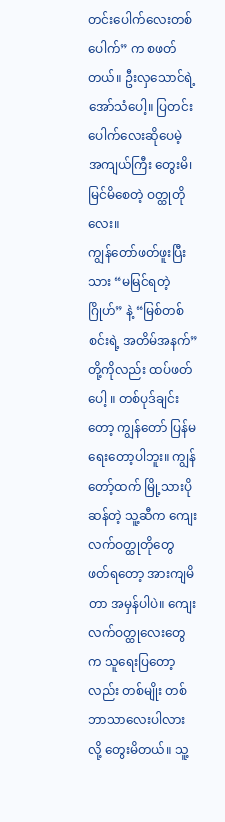တင်းပေါက်လေးတစ်ပေါက်” က စဖတ်တယ်။ ဦးလှသောင်ရဲ့ အော်သံပေါ့။ ပြတင်းပေါက်လေးဆိုပေမဲ့ အကျယ်ကြီး တွေးမိ၊ မြင်မိစေတဲ့ ဝတ္ထုတိုလေး။
ကျွန်တော်ဖတ်ဖူးပြီးသား “မမြင်ရတဲ့ဂြိုဟ်” နဲ့ “မြစ်တစ်စင်းရဲ့ အတိမ်အနက်” တို့ကိုလည်း ထပ်ဖတ်ပေါ့ ။ တစ်ပုဒ်ချင်းတော့ ကျွန်တော် ပြန်မရေးတော့ပါဘူး။ ကျွန်တော့်ထက် မြို့သားပိုဆန်တဲ့ သူ့ဆီက ကျေးလက်ဝတ္ထုတိုတွေ ဖတ်ရတော့ အားကျမိတာ အမှန်ပါပဲ။ ကျေးလက်ဝတ္ထုလေးတွေက သူရေးပြတော့လည်း တစ်မျိုး တစ်ဘာသာလေးပါလားလို့ တွေးမိတယ်။ သူ့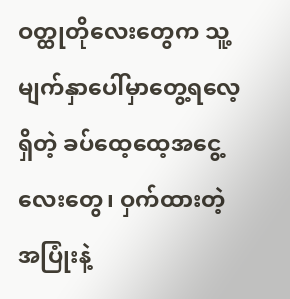ဝတ္ထုတိုလေးတွေက သူ့မျက်နှာပေါ်မှာတွေ့ရလေ့ရှိတဲ့ ခပ်ထေ့ထေ့အငွေ့လေးတွေ၊ ဝှက်ထားတဲ့ အပြုံးနဲ့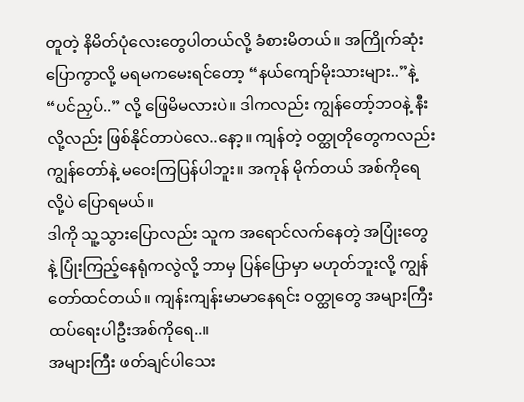တူတဲ့ နိမိတ်ပုံလေးတွေပါတယ်လို့ ခံစားမိတယ်။ အကြိုက်ဆုံးပြောကွာလို့ မရမကမေးရင်တော့ “နယ်ကျော်မိုးသားများ..”နဲ့ “ပင်ညှပ်..” လို့ ဖြေမိမလားပဲ။ ဒါကလည်း ကျွန်တော့်ဘဝနဲ့ နီးလို့လည်း ဖြစ်နိုင်တာပဲလေ..နော့။ ကျန်တဲ့ ဝတ္ထုတိုတွေကလည်း ကျွန်တော်နဲ့ မဝေးကြပြန်ပါဘူး။ အကုန် မိုက်တယ် အစ်ကိုရေလို့ပဲ ပြောရမယ်။
ဒါကို သူ့သွားပြောလည်း သူက အရောင်လက်နေတဲ့ အပြုံးတွေနဲ့ ပြုံးကြည့်နေရုံကလွဲလို့ ဘာမှ ပြန်ပြောမှာ မဟုတ်ဘူးလို့ ကျွန်တော်ထင်တယ်။ ကျန်းကျန်းမာမာနေရင်း ဝတ္ထုတွေ အများကြီး ထပ်ရေးပါဦးအစ်ကိုရေ..။
အများကြီး ဖတ်ချင်ပါသေး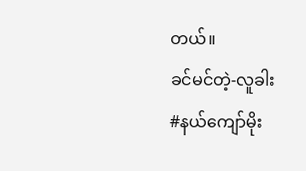တယ်။
ခင်မင်တဲ့-လူခါး
#နယ်ကျော်မိုး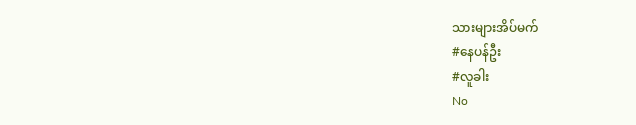သားများအိပ်မက်
#နေပန်ဦး
#လူခါး
No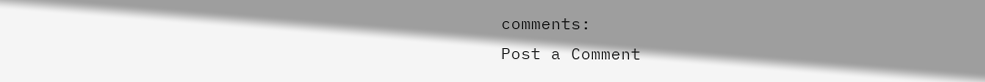comments:
Post a Comment